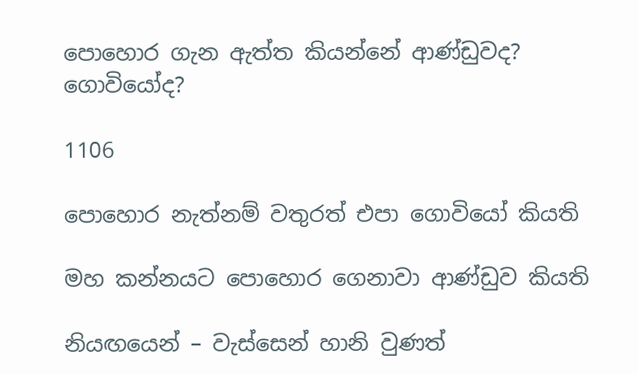පොහොර ගැන ඇත්ත කියන්නේ ආණ්ඩුවද? ගොවියෝද?

1106

පොහොර නැත්නම් වතුරත් එපා ගොවියෝ කියති

මහ කන්නයට පොහොර ගෙනාවා ආණ්ඩුව කියති

නියඟයෙන් – වැස්සෙන් හානි වුණත්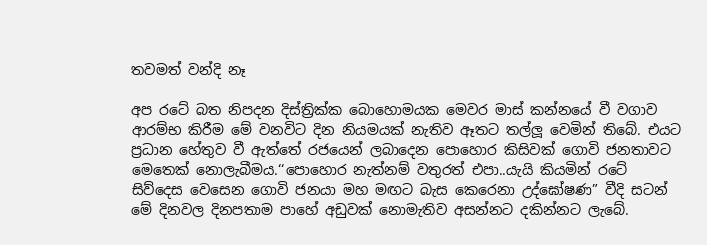තවමත් වන්දි නෑ

අප රටේ බත නිපදන දිස්ත්‍රික්ක බොහොමයක මෙවර මාස් කන්නයේ වී වගාව ආරම්භ කිරීම මේ වනවිට දින නියමයක් නැතිව ඈතට තල්ලූ වෙමින් තිබේ. එයට ප්‍රධාන හේතුව වී ඇත්තේ රජයෙන් ලබාදෙන පොහොර කිසිවක් ගොවි ජනතාවට මෙතෙක් නොලැබීමය.‘‘පොහොර නැත්නම් වතුරත් එපා..යැයි කියමින් රටේ සිව්දෙස වෙසෙන ගොවි ජනයා මහ මඟට බැස කෙරෙනා උද්ඝෝෂණ” වීදි සටන් මේ දිනවල දිනපතාම පාහේ අඩුවක් නොමැතිව අසන්නට දකින්නට ලැබේ.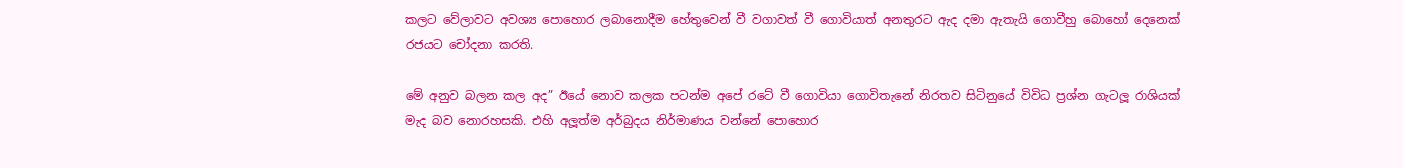කලට වේලාවට අවශ්‍ය පොහොර ලබානොදීම හේතුවෙන් වී වගාවත් වී ගොවියාත් අනතුරට ඇද දමා ඇතැයි ගොවීහු බොහෝ දෙනෙක් රජයට චෝදනා කරති.

මේ අනුව බලන කල අද” ඊයේ නොව කලක පටන්ම අපේ රටේ වී ගොවියා ගොවිතැනේ නිරතව සිටිනුයේ විවිධ ප්‍රශ්න ගැටලූ රාශියක් මැද බව නොරහසකි. එහි අලූත්ම අර්බුදය නිර්මාණය වන්නේ පොහොර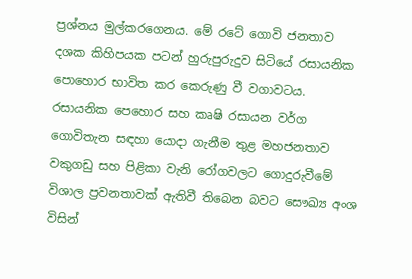ප්‍රශ්නය මුල්කරගෙනය. මේ රටේ ගොවි ජනතාව දශක කිහිපයක පටන් හුරුපුරුදුව සිටියේ රසායනික පොහොර භාවිත කර කෙරුණු වී වගාවටය. රසායනික පෙහොර සහ කෘෂි රසායන වර්ග ගොවිතැන සඳහා යොදා ගැනීම තුළ මහජනතාව වකුගඩු සහ පිළිකා වැනි රෝගවලට ගොදුරුවීමේ විශාල ප්‍රවනතාවක් ඇතිවී තිබෙන බවට සෞඛ්‍ය අංශ විසින්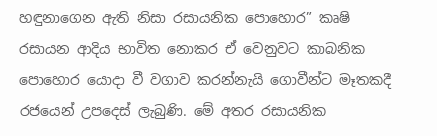හඳුනාගෙන ඇති නිසා රසායනික පොහොර” කෘෂි රසායන ආදිය භාවිත නොකර ඒ වෙනුවට කාබනික පොහොර යොදා වී වගාව කරන්නැයි ගොවීන්ට මෑතකදී රජයෙන් උපදෙස් ලැබුණි. මේ අතර රසායනික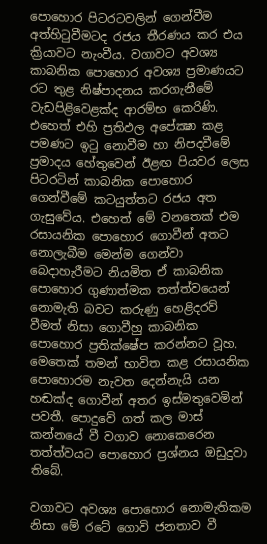පොහොර පිටරටවලින් ගෙන්වීම අත්හිටුවීමටද රජය තීරණය කර එය ක්‍රියාවට නැංවීය. වගාවට අවශ්‍ය කාබනික පොහොර අවශ්‍ය ප්‍රමාණයට රට තුළ නිෂ්පාදනය කරගැනීමේ වැඩපිළිවෙළක්ද ආරම්භ කෙරිණි. එහෙත් එහි ප්‍රතිඵල අපේක්‍ෂා කළ පමණට ඉටු නොවීම හා නිපදවීමේ ප්‍රමාදය හේතුවෙන් ඊළඟ පියවර ලෙස පිටරටින් කාබනික පොහොර ගෙන්වීමේ කටයුත්තට රජය අත ගැසුවේය. එහෙත් මේ වනතෙක් එම රසායනික පොහොර ගොවීන් අතට නොලැබීම මෙන්ම ගෙන්වා බෙදාහැරීමට නියමිත ඒ කාබනික පොහොර ගුණාත්මක තත්ත්වයෙන් නොමැති බවට කරුණු හෙළිදරව් වීමත් නිසා ගොවීහු කාබනික පොහොර ප්‍රතික්ෂේප කරන්නට වූහ. මෙතෙක් තමන් භාවිත කළ රසායනික පොහොරම නැවත දෙන්නැයි යන හඬක්ද ගොවීන් අතර ඉස්මතුවෙමින් පවතී. පොදුවේ ගත් කල මාස් කන්නයේ වී වගාව නොකෙරෙන තත්ත්වයට පොහොර ප්‍රශ්නය ඔඩුදුවා තිබේ.

වගාවට අවශ්‍ය පොහොර නොමැතිකම නිසා මේ රටේ ගොවි ජනතාව වී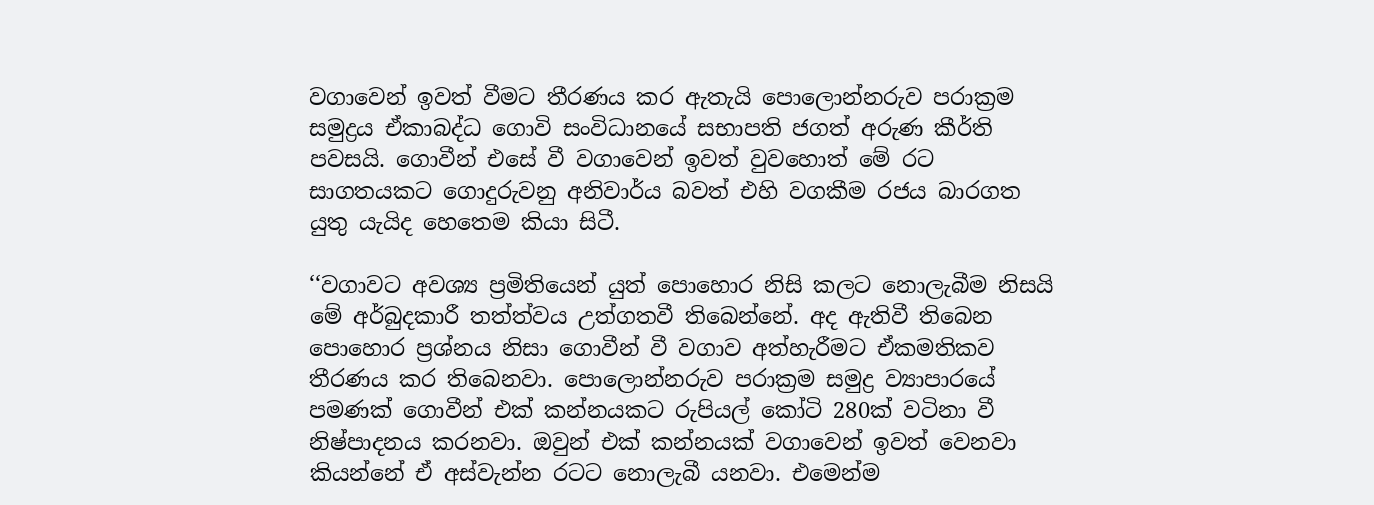වගාවෙන් ඉවත් වීමට තීරණය කර ඇතැයි පොලොන්නරුව පරාක්‍රම සමුද්‍රය ඒකාබද්ධ ගොවි සංවිධානයේ සභාපති ජගත් අරුණ කීර්ති පවසයි. ගොවීන් එසේ වී වගාවෙන් ඉවත් වුවහොත් මේ රට සාගතයකට ගොදුරුවනු අනිවාර්ය බවත් එහි වගකීම රජය බාරගත යුතු යැයිද හෙතෙම කියා සිටී.

‘‘වගාවට අවශ්‍ය ප්‍රමිතියෙන් යුත් පොහොර නිසි කලට නොලැබීම නිසයි මේ අර්බුදකාරී තත්ත්වය උත්ගතවී තිබෙන්නේ. අද ඇතිවී තිබෙන පොහොර ප්‍රශ්නය නිසා ගොවීන් වී වගාව අත්හැරීමට ඒකමතිකව තීරණය කර තිබෙනවා. පොලොන්නරුව පරාක්‍රම සමුද්‍ර ව්‍යාපාරයේ පමණක් ගොවීන් එක් කන්නයකට රුපියල් කෝටි 280ක් වටිනා වී නිෂ්පාදනය කරනවා. ඔවුන් එක් කන්නයක් වගාවෙන් ඉවත් වෙනවා කියන්නේ ඒ අස්වැන්න රටට නොලැබී යනවා. එමෙන්ම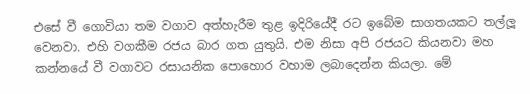එසේ වී ගොවියා තම වගාව අත්හැරීම තුළ ඉදිරියේදී රට ඉබේම සාගතයකට තල්ලූ වෙනවා. එහි වගකීම රජය බාර ගත යුතුයි. එම නිසා අපි රජයට කියනවා මහ කන්නයේ වී වගාවට රසායනික පොහොර වහාම ලබාදෙන්න කියලා. මේ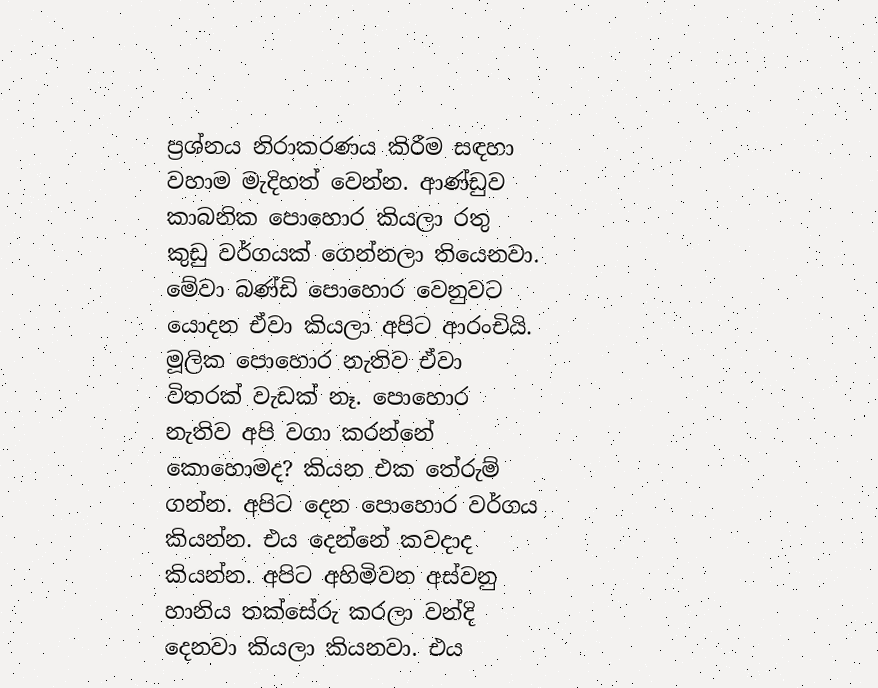ප්‍රශ්නය නිරාකරණය කිරීම සඳහා වහාම මැදිහත් වෙන්න. ආණ්ඩුව කාබනික පොහොර කියලා රතු කුඩු වර්ගයක් ගෙන්නලා තියෙනවා. මේවා බණ්ඩි පොහොර වෙනුවට යොදන ඒවා කියලා අපිට ආරංචියි. මූලික පොහොර නැතිව ඒවා විතරක් වැඩක් නෑ. පොහොර නැතිව අපි වගා කරන්නේ කොහොමද? කියන එක තේරුම් ගන්න. අපිට දෙන පොහොර වර්ගය කියන්න. එය දෙන්නේ කවදාද කියන්න. අපිට අහිමිවන අස්වනු හානිය තක්සේරු කරලා වන්දි දෙනවා කියලා කියනවා. එය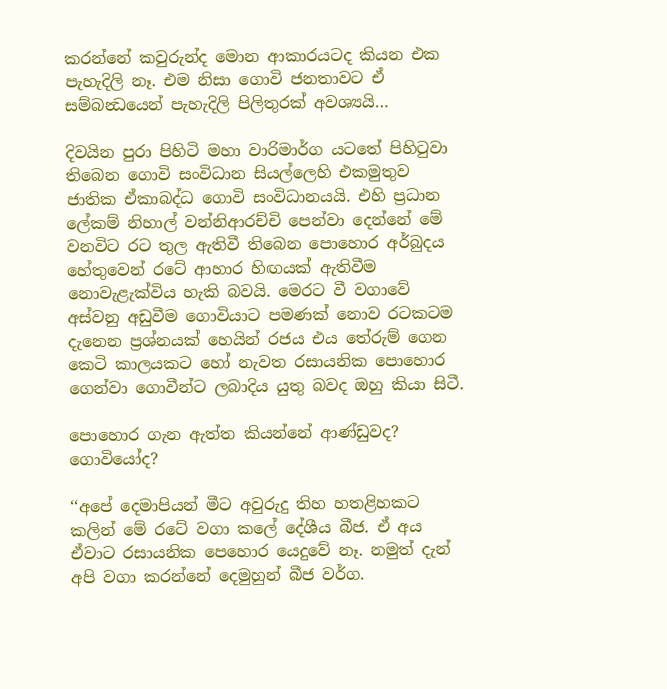කරන්නේ කවුරුන්ද මොන ආකාරයටද කියන එක පැහැදිලි නෑ. එම නිසා ගොවි ජනතාවට ඒ සම්බන්‍ධයෙන් පැහැදිලි පිලිතුරක් අවශ්‍යයි…

දිවයින පුරා පිහිටි මහා වාරිමාර්ග යටතේ පිහිටුවා තිබෙන ගොවි සංවිධාන සියල්ලෙහි එකමුතුව ජාතික ඒකාබද්ධ ගොවි සංවිධානයයි. එහි ප්‍රධාන ලේකම් නිහාල් වන්නිආරච්චි පෙන්වා දෙන්නේ මේ වනවිට රට තුල ඇතිවී තිබෙන පොහොර අර්බුදය හේතුවෙන් රටේ ආහාර හිඟයක් ඇතිවීම නොවැළැක්විය හැකි බවයි. මෙරට වී වගාවේ අස්වනු අඩුවීම ගොවියාට පමණක් නොව රටකටම දැනෙන ප්‍රශ්නයක් හෙයින් රජය එය තේරුම් ගෙන කෙටි කාලයකට හෝ නැවත රසායනික පොහොර ගෙන්වා ගොවීන්ට ලබාදිය යුතු බවද ඔහු කියා සිටී.

පොහොර ගැන ඇත්ත කියන්නේ ආණ්ඩුවද? ගොවියෝද?

‘‘අපේ දෙමාපියන් මීට අවුරුදු තිහ හතළිහකට කලින් මේ රටේ වගා කලේ දේශීය බීජ. ඒ අය ඒවාට රසායනික පෙහොර යෙදුවේ නෑ. නමුත් දැන් අපි වගා කරන්නේ දෙමුහුන් බීජ වර්ග.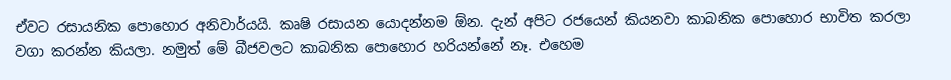ඒවට රසායනික පොහොර අනිවාර්යයි. කෘෂි රසායන යොදන්නම ඕන. දැන් අපිට රජයෙන් කියනවා කාබනික පොහොර භාවිත කරලා වගා කරන්න කියලා. නමුත් මේ බීජවලට කාබනික පොහොර හරියන්නේ නෑ. එහෙම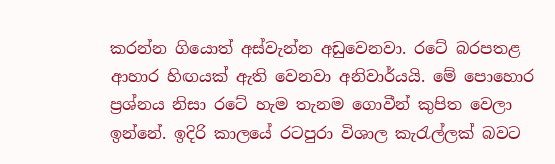කරන්න ගියොත් අස්වැන්න අඩුවෙනවා. රටේ බරපතළ ආහාර හිඟයක් ඇති වෙනවා අනිවාර්යයි. මේ පොහොර ප්‍රශ්නය නිසා රටේ හැම තැනම ගොවීන් කුපිත වෙලා ඉන්නේ. ඉදිරි කාලයේ රටපුරා විශාල කැරැල්ලක් බවට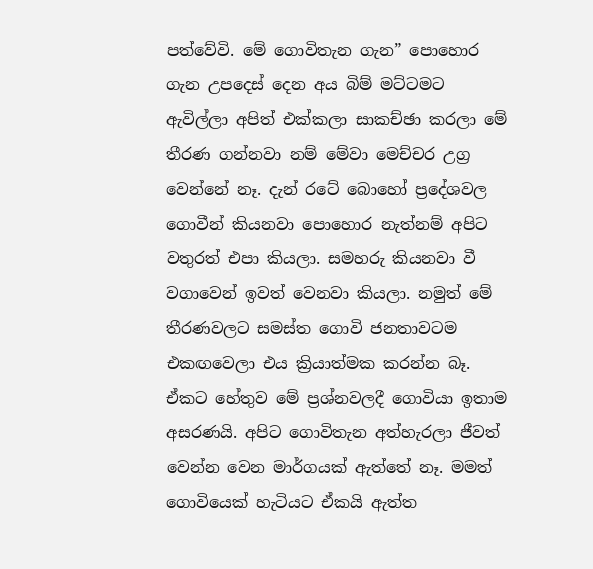පත්වේවි. මේ ගොවිතැන ගැන” පොහොර ගැන උපදෙස් දෙන අය බිම් මට්ටමට ඇවිල්ලා අපිත් එක්කලා සාකච්ඡා කරලා මේ තීරණ ගන්නවා නම් මේවා මෙච්චර උග්‍ර වෙන්නේ නෑ. දැන් රටේ බොහෝ ප්‍රදේශවල ගොවීන් කියනවා පොහොර නැත්නම් අපිට වතුරත් එපා කියලා. සමහරු කියනවා වී වගාවෙන් ඉවත් වෙනවා කියලා. නමුත් මේ තීරණවලට සමස්ත ගොවි ජනතාවටම එකඟවෙලා එය ක්‍රියාත්මක කරන්න බෑ. ඒකට හේතුව මේ ප්‍රශ්නවලදී ගොවියා ඉතාම අසරණයි. අපිට ගොවිතැන අත්හැරලා ජීවත් වෙන්න වෙන මාර්ගයක් ඇත්තේ නෑ. මමත් ගොවියෙක් හැටියට ඒකයි ඇත්ත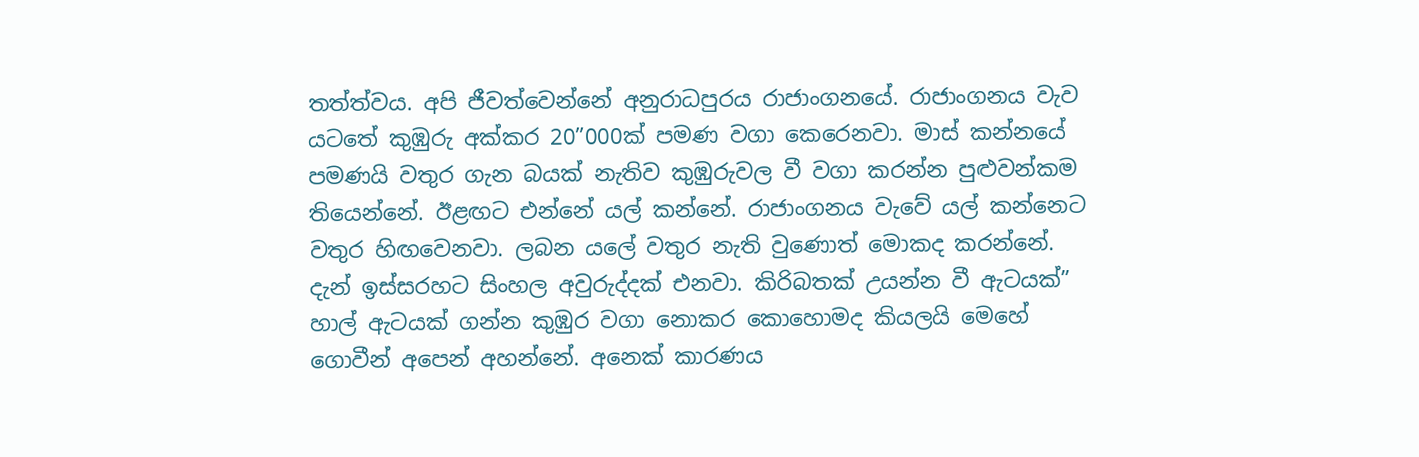තත්ත්වය. අපි ජීවත්වෙන්නේ අනුරාධපුරය රාජාංගනයේ. රාජාංගනය වැව යටතේ කුඹුරු අක්කර 20”000ක් පමණ වගා කෙරෙනවා. මාස් කන්නයේ පමණයි වතුර ගැන බයක් නැතිව කුඹුරුවල වී වගා කරන්න පුළුවන්කම තියෙන්නේ. ඊළඟට එන්නේ යල් කන්නේ. රාජාංගනය වැවේ යල් කන්නෙට වතුර හිඟවෙනවා. ලබන යලේ වතුර නැති වුණොත් මොකද කරන්නේ. දැන් ඉස්සරහට සිංහල අවුරුද්දක් එනවා. කිරිබතක් උයන්න වී ඇටයක්” හාල් ඇටයක් ගන්න කුඹුර වගා නොකර කොහොමද කියලයි මෙහේ ගොවීන් අපෙන් අහන්නේ. අනෙක් කාරණය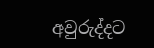අවුරුද්දට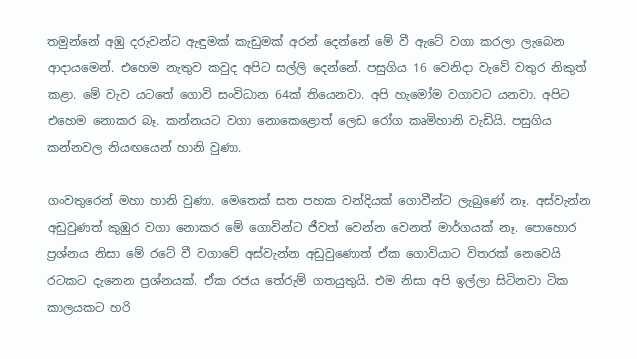තමුන්නේ අඹු දරුවන්ට ඇඳුමක් කැඩුමක් අරන් දෙන්නේ මේ වී ඇටේ වගා කරලා ලැබෙන ආදායමෙන්. එහෙම නැතුව කවුද අපිට සල්ලි දෙන්නේ. පසුගිය 16 වෙනිදා වැවේ වතුර නිකුත් කළා. මේ වැව යටතේ ගොවි සංවිධාන 64ක් තියෙනවා. අපි හැමෝම වගාවට යනවා. අපිට එහෙම නොකර බෑ. කන්නයට වගා නොකෙළොත් ලෙඩ රෝග කෘමිහානි වැඩියි. පසුගිය කන්නවල නියඟයෙන් හානි වුණා.

ගංවතුරෙන් මහා හානි වුණා. මෙතෙක් සත පහක වන්දියක් ගොවීන්ට ලැබුණේ නෑ. අස්වැන්න අඩුවුණත් කුඹුර වගා නොකර මේ ගොවින්ට ජීවත් වෙන්න වෙනත් මාර්ගයක් නෑ. පොහොර ප්‍රශ්නය නිසා මේ රටේ වී වගාවේ අස්වැන්න අඩුවුණොත් ඒක ගොවියාට විතරක් නෙවෙයි රටකට දැනෙන ප්‍රශ්නයක්. ඒක රජය තේරුම් ගතයුතුයි. එම නිසා අපි ඉල්ලා සිටිනවා ටික කාලයකට හරි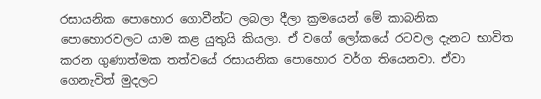රසායනික පොහොර ගොවීන්ට ලබලා දීලා ක්‍රමයෙන් මේ කාබනික පොහොරවලට යාම කළ යුතුයි කියලා. ඒ වගේ ලෝකයේ රටවල දැනට භාවිත කරන ගුණාත්මක තත්වයේ රසායනික පොහොර වර්ග තියෙනවා. ඒවා ගෙනැවිත් මුදලට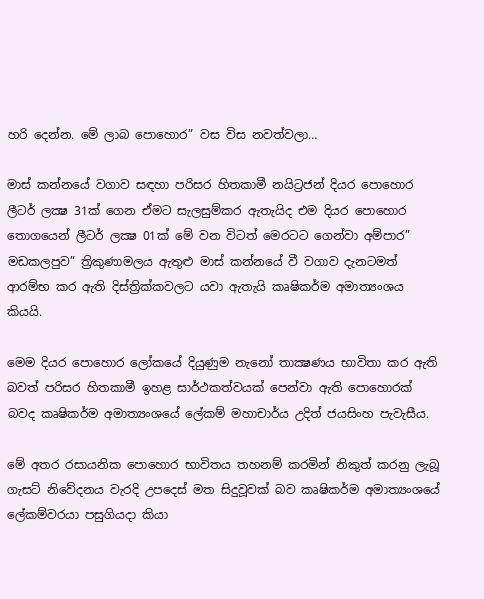හරි දෙන්න. මේ ලාබ පොහොර” වස විස නවත්වලා…

මාස් කන්නයේ වගාව සඳහා පරිසර හිතකාමී නයිට්‍රජන් දියර පොහොර ලීටර් ලක්‍ෂ 31ක් ගෙන ඒමට සැලසුම්කර ඇතැයිද එම දියර පොහොර තොගයෙන් ලීටර් ලක්‍ෂ 01ක් මේ වන විටත් මෙරටට ගෙන්වා අම්පාර” මඩකලපුව” ත්‍රිකුණාමලය ඇතුළු මාස් කන්නයේ වී වගාව දැනටමත් ආරම්භ කර ඇති දිස්ත්‍රික්කවලට යවා ඇතැයි කෘෂිකර්ම අමාත්‍යංශය කියයි.

මෙම දියර පොහොර ලෝකයේ දියුණුම නැනෝ තාක්‍ෂණය භාවිතා කර ඇති බවත් පරිසර හිතකාමී ඉහළ සාර්ථකත්වයක් පෙන්වා ඇති පොහොරක් බවද කෘෂිකර්ම අමාත්‍යංශයේ ලේකම් මහාචාර්ය උදිත් ජයසිංහ පැවැසීය.

මේ අතර රසායනික පොහොර භාවිතය තහනම් කරමින් නිකුත් කරනු ලැබූ ගැසට් නිවේදනය වැරදි උපදෙස් මත සිදුවූවක් බව කෘෂිකර්ම අමාත්‍යංශයේ ලේකම්වරයා පසුගියදා කියා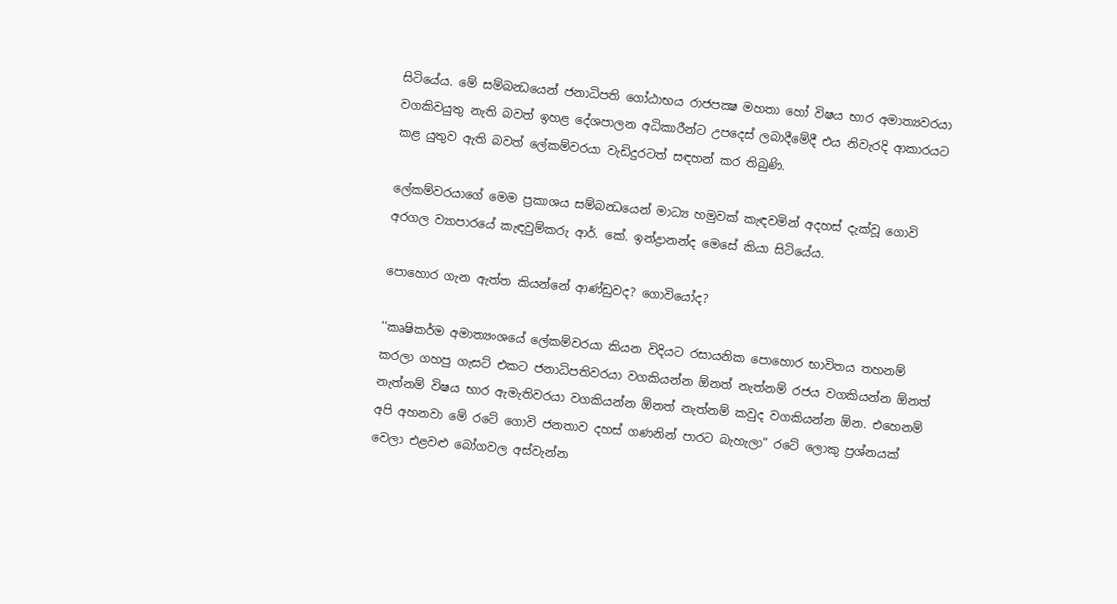සිටියේය. මේ සම්බන්‍ධයෙන් ජනාධිපති ගෝඨාභය රාජපක්‍ෂ මහතා හෝ විෂය භාර අමාත්‍යවරයා වගකිවයුතු නැති බවත් ඉහළ දේශපාලන අධිකාරීන්ට උපදෙස් ලබාදීමේදී එය නිවැරදි ආකාරයට කළ යුතුව ඇති බවත් ලේකම්වරයා වැඩිදුරටත් සඳහන් කර තිබුණි.

ලේකම්වරයාගේ මෙම ප්‍රකාශය සම්බන්‍ධයෙන් මාධ්‍ය හමුවක් කැඳවමින් අදහස් දැක්වූ ගොවි අරගල ව්‍යාපාරයේ කැඳවුම්කරු ආර්. කේ. ඉන්ද්‍රානන්ද මෙසේ කියා සිටියේය.

පොහොර ගැන ඇත්ත කියන්නේ ආණ්ඩුවද? ගොවියෝද?

‘‘කෘෂිකර්ම අමාත්‍යංශයේ ලේකම්වරයා කියන විදියට රසායනික පොහොර භාවිතය තහනම් කරලා ගහපු ගැසට් එකට ජනාධිපතිවරයා වගකියන්න ඕනත් නැත්නම් රජය වගකියන්න ඕනත් නැත්නම් විෂය භාර ඇමැතිවරයා වගකියන්න ඕනත් නැත්නම් කවුද වගකියන්න ඕන. එහෙනම් අපි අහනවා මේ රටේ ගොවි ජනතාව දහස් ගණනින් පාරට බැහැලා” රටේ ලොකු ප්‍රශ්නයක් වෙලා එළවළු බෝගවල අස්වැන්න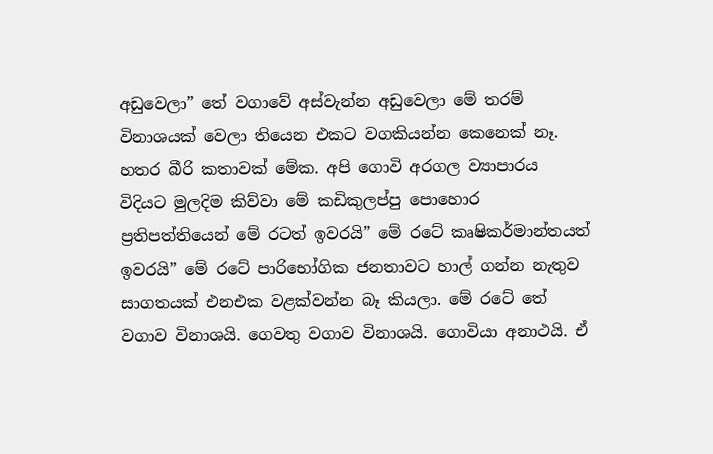අඩුවෙලා” තේ වගාවේ අස්වැන්න අඩුවෙලා මේ තරම් විනාශයක් වෙලා තියෙන එකට වගකියන්න කෙනෙක් නෑ. හතර බීරි කතාවක් මේක. අපි ගොවි අරගල ව්‍යාපාරය විදියට මුලදිම කිව්වා මේ කඩිකුලප්පු පොහොර ප්‍රතිපත්තියෙන් මේ රටත් ඉවරයි” මේ රටේ කෘෂිකර්මාන්තයත් ඉවරයි” මේ රටේ පාරිභෝගික ජනතාවට හාල් ගන්න නැතුව සාගතයක් එනඑක වළක්වන්න බෑ කියලා. මේ රටේ තේ වගාව විනාශයි. ගෙවතු වගාව විනාශයි. ගොවියා අනාථයි. ඒ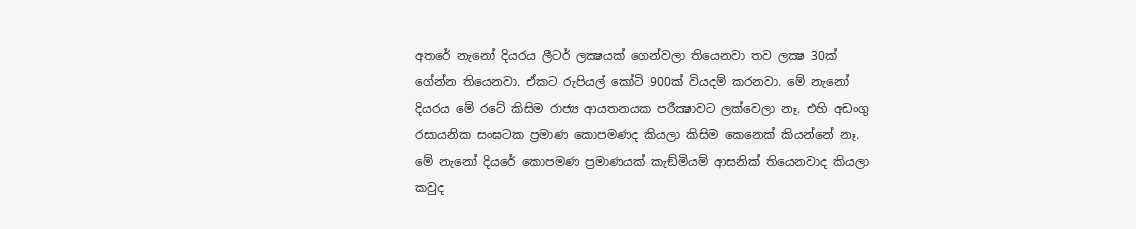අතරේ නැනෝ දියරය ලීටර් ලක්‍ෂයක් ගෙන්වලා තියෙනවා තව ලක්‍ෂ 30ක් ගේන්න තියෙනවා. ඒකට රුපියල් කෝටි 900ක් වියදම් කරනවා. මේ නැනෝ දියරය මේ රටේ කිසිම රාජ්‍ය ආයතනයක පරීක්‍ෂාවට ලක්වෙලා නෑ. එහි අඩංගු රසායනික සංඝටක ප්‍රමාණ කොපමණද කියලා කිසිම කෙනෙක් කියන්නේ නෑ. මේ නැනෝ දියරේ කොපමණ ප්‍රමාණයක් කැඞ්මියම් ආසනික් තියෙනවාද කියලා කවුද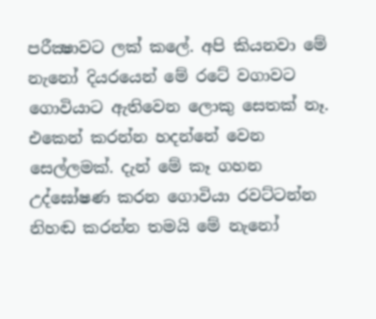පරීක්‍ෂාවට ලක් කලේ. අපි කියනවා මේ නැනෝ දියරයෙන් මේ රටේ වගාවට ගොවියාට ඇතිවෙන ලොකු සෙතක් නෑ. එකෙන් කරන්න හදන්නේ වෙන සෙල්ලමක්. දැන් මේ කෑ ගහන උද්ඝෝෂණ කරන ගොවියා රවට්ටන්න නිහඬ කරන්න තමයි මේ නැනෝ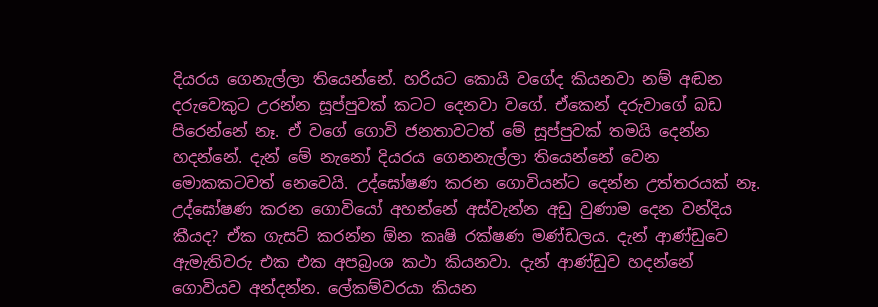දියරය ගෙනැල්ලා තියෙන්නේ. හරියට කොයි වගේද කියනවා නම් අඬන දරුවෙකුට උරන්න සූප්පුවක් කටට දෙනවා වගේ. ඒකෙන් දරුවාගේ බඩ පිරෙන්නේ නෑ. ඒ වගේ ගොවි ජනතාවටත් මේ සූප්පුවක් තමයි දෙන්න හදන්නේ. දැන් මේ නැනෝ දියරය ගෙනනැල්ලා තියෙන්නේ වෙන මොකකටවත් නෙවෙයි. උද්ඝෝෂණ කරන ගොවියන්ට දෙන්න උත්තරයක් නෑ. උද්ඝෝෂණ කරන ගොවියෝ අහන්නේ අස්වැන්න අඩු වුණාම දෙන වන්දිය කීයද? ඒක ගැසට් කරන්න ඕන කෘෂි රක්ෂණ මණ්ඩලය. දැන් ආණ්ඩුවෙ ඇමැතිවරු එක එක අපබ්‍රංශ කථා කියනවා. දැන් ආණ්ඩුව හදන්නේ ගොවියව අන්දන්න. ලේකම්වරයා කියන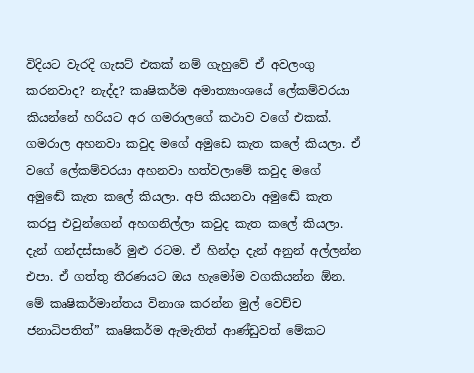විදියට වැරදි ගැසට් එකක් නම් ගැහුවේ ඒ අවලංගු කරනවාද? නැද්ද? කෘෂිකර්ම අමාත්‍යාංශයේ ලේකම්වරයා කියන්නේ හරියට අර ගමරාලගේ කථාව වගේ එකක්. ගමරාල අහනවා කවුද මගේ අමුඩෙ කැත කලේ කියලා. ඒ වගේ ලේකම්වරයා අහනවා හත්වලාමේ කවුද මගේ අමුඬේ කැත කලේ කියලා. අපි කියනවා අමුඬේ කැත කරපු එවුන්ගෙන් අහගනිල්ලා කවුද කැත කලේ කියලා. දැන් ගන්දස්සාරේ මුළු රටම. ඒ හින්දා දැන් අනුන් අල්ලන්න එපා. ඒ ගත්තු තීරණයට ඔය හැමෝම වගකියන්න ඕන. මේ කෘෂිකර්මාන්තය විනාශ කරන්න මුල් වෙච්ච ජනාධිපතිත්” කෘෂිකර්ම ඇමැතිත් ආණ්ඩුවත් මේකට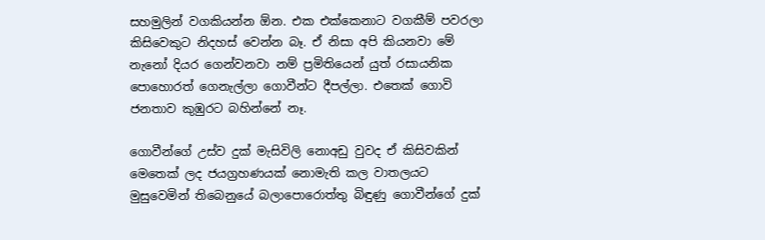සහමුලින් වගකියන්න ඕන. එක එක්කෙනාට වගකීම් පවරලා කිසිවෙකුට නිදහස් වෙන්න බෑ. ඒ නිසා අපි කියනවා මේ නැනෝ දියර ගෙන්වනවා නම් ප්‍රමිතියෙන් යුත් රසායනික පොහොරත් ගෙනැල්ලා ගොවීන්ට දීපල්ලා. එතෙක් ගොවි ජනතාව කුඹුරට බහින්නේ නෑ.

ගොවීන්ගේ උස්ව දුක් මැසිවිලි නොඅඩු වුවද ඒ කිසිවකින් මෙතෙක් ලද ජයග්‍රහණයක් නොමැති කල වාතලයට මුසුවෙමින් තිබෙනුයේ බලාපොරොත්තු බිඳුණු ගොවීන්ගේ දුක්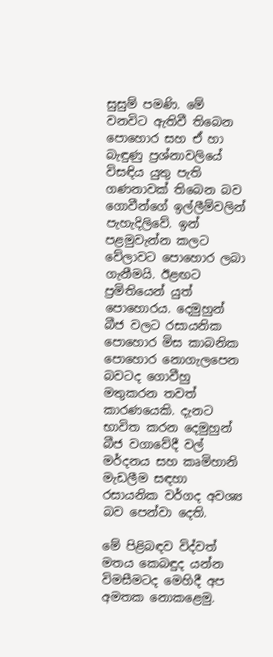සුසුම් පමණි. මේ වනවිට ඇතිවී තිබෙන පොහොර සහ ඒ හා බැඳුණු ප්‍රශ්නාවලියේ විසඳිය යුතු පැති ගණනාවක් තිබෙන බව ගොවීන්ගේ ඉල්ලීම්වලින් පැහැදිලිවේ. ඉන් පළමුවැන්න කලට වේලාවට පොහොර ලබා ගැනීමයි. ඊළඟට ප්‍රමිතියෙන් යුත් පොහොරය. දෙමුහුන් බීජ වලට රසායනික පොහොර මිස කාබනික පොහොර නොගැලපෙන බවටද ගොවීහු මතුකරන තවත් කාරණයෙකි. දැනට භාවිත කරන දෙමුහුන් බීජ වගාවේදී වල් මර්දනය සහ කෘමිහානි මැඩලීම සඳහා රසායනික වර්ගද අවශ්‍ය බව පෙන්වා දෙති.

මේ පිළිබඳව විද්වත් මතය කෙබඳුද යන්න විමසීමටද මෙහිදී අප අමතක නොකළෙමු.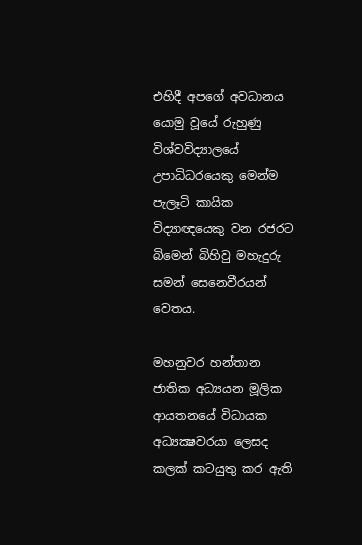එහිදී අපගේ අවධානය යොමු වූයේ රුහුණු විශ්වවිද්‍යාලයේ උපාධිධරයෙකු මෙන්ම පැලෑටි කායික විද්‍යාඥයෙකු වන රජරට බිමෙන් බිහිවු මහැදුරු සමන් සෙනෙවීරයන් වෙතය.

මහනුවර හන්තාන ජාතික අධ්‍යයන මූලික ආයතනයේ විධායක අධ්‍යක්‍ෂවරයා ලෙසද කලක් කටයුතු කර ඇති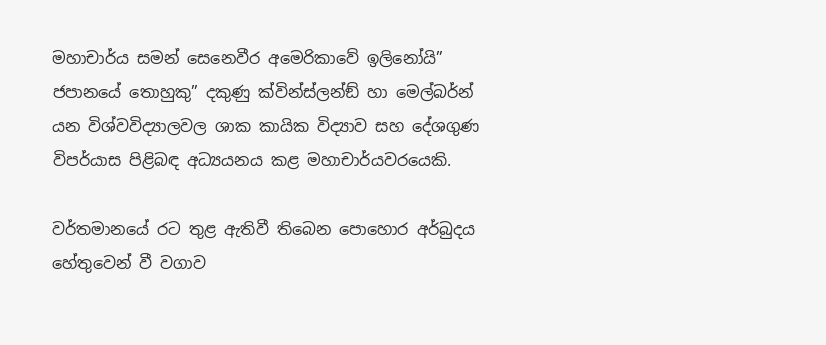මහාචාර්ය සමන් සෙනෙවීර අමෙරිකාවේ ඉලිනෝයි” ජපානයේ තොහුකු” දකුණු ක්වින්ස්ලන්ඞ් හා මෙල්බර්න් යන විශ්වවිද්‍යාලවල ශාක කායික විද්‍යාව සහ දේශගුණ විපර්යාස පිළිබඳ අධ්‍යයනය කළ මහාචාර්යවරයෙකි.

වර්තමානයේ රට තුළ ඇතිවී තිබෙන පොහොර අර්බුදය හේතුවෙන් වී වගාව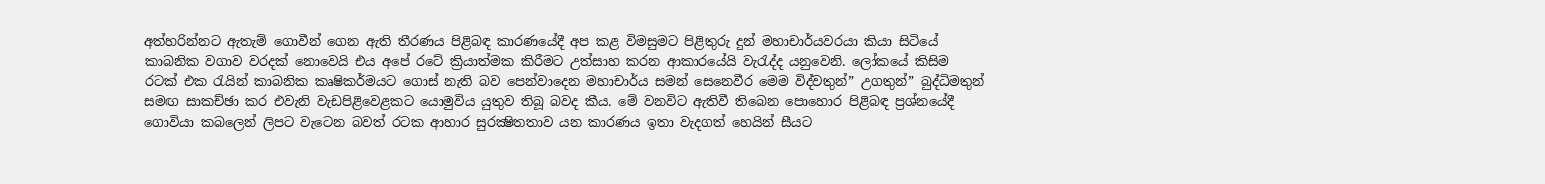අත්හරින්නට ඇතැම් ගොවීන් ගෙන ඇති තීරණය පිළිබඳ කාරණයේදී අප කළ විමසුමට පිළිතුරු දුන් මහාචාර්යවරයා කියා සිටියේ කාබනික වගාව වරදක් නොවෙයි එය අපේ රටේ ක්‍රියාත්මක කිරීමට උත්සාහ කරන ආකාරයේයි වැරැද්ද යනුවෙනි. ලෝකයේ කිසිම රටක් එක රැයින් කාබනික කෘෂිකර්මයට ගොස් නැති බව පෙන්වාදෙන මහාචාර්ය සමන් සෙනෙවීර මෙම විද්වතුන්” උගතුන්” බුද්ධිමතුන් සමඟ සාකච්ඡා කර එවැනි වැඩපිළිවෙළකට යොමුවිය යුතුව තිබූ බවද කීය. මේ වනවිට ඇතිවී තිබෙන පොහොර පිළිබඳ ප්‍රශ්නයේදී ගොවියා කබලෙන් ලිපට වැටෙන බවත් රටක ආහාර සුරක්‍ෂිතතාව යන කාරණය ඉතා වැදගත් හෙයින් සීයට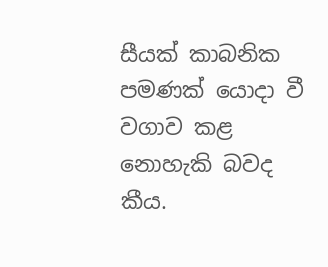සීයක් කාබනික පමණක් යොදා වී වගාව කළ නොහැකි බවද කීය.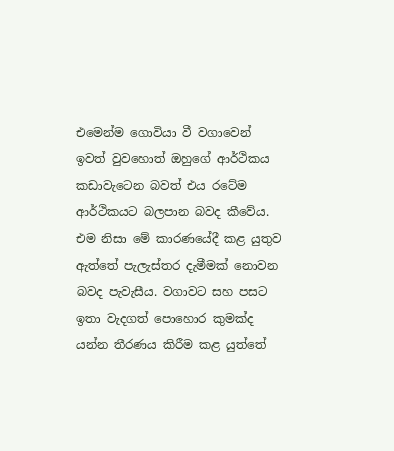එමෙන්ම ගොවියා වී වගාවෙන් ඉවත් වුවහොත් ඔහුගේ ආර්ථිකය කඩාවැටෙන බවත් එය රටේම ආර්ථිකයට බලපාන බවද කීවේය. එම නිසා මේ කාරණයේදී කළ යුතුව ඇත්තේ පැලැස්තර දැමීමක් නොවන බවද පැවැසීය. වගාවට සහ පසට ඉතා වැදගත් පොහොර කුමක්ද යන්න තීරණය කිරීම කළ යුත්තේ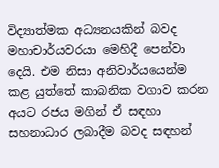විද්‍යාත්මක අධ්‍යනයකින් බවද මහාචාර්යවරයා මෙහිදී පෙන්වා දෙයි. එම නිසා අනිවාර්යයෙන්ම කළ යුත්තේ කාබනික වගාව කරන අයට රජය මගින් ඒ සඳහා සහනාධාර ලබාදීම බවද සඳහන්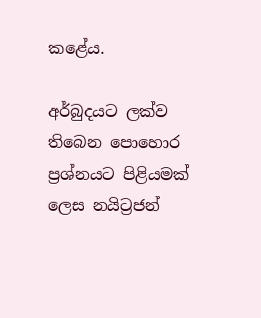කළේය.

අර්බුදයට ලක්ව තිබෙන පොහොර ප්‍රශ්නයට පිළියමක් ලෙස නයිට්‍රජන්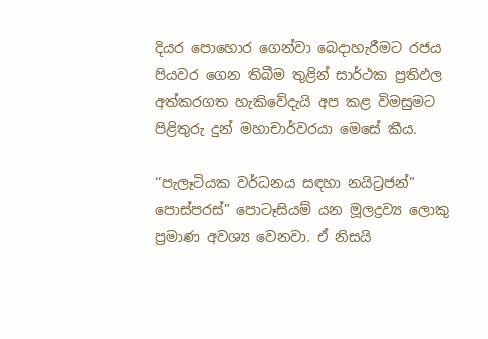දියර පොහොර ගෙන්වා බෙදාහැරීමට රජය පියවර ගෙන තිබීම තුළින් සාර්ථක ප්‍රතිඵල අත්කරගත හැකිවේදැයි අප කළ විමසුමට පිළිතුරු දුන් මහාචාර්වරයා මෙසේ කීය.

‘‘පැලෑටියක වර්ධනය සඳහා නයිට්‍රජන්” පොස්පරස්” පොටෑසියම් යන මූලද්‍රව්‍ය ලොකු ප්‍රමාණ අවශ්‍ය වෙනවා. ඒ නිසයි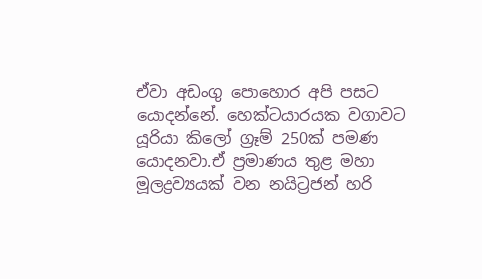ඒවා අඩංගු පොහොර අපි පසට යොදන්නේ. හෙක්ටයාරයක වගාවට යූරියා කිලෝ ග්‍රෑම් 250ක් පමණ යොදනවා.ඒ ප්‍රමාණය තුළ මහා මූලද්‍රව්‍යයක් වන නයිට්‍රජන් හරි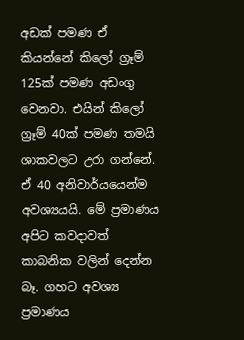අඩක් පමණ ඒ කියන්නේ කිලෝ ග්‍රෑම් 125ක් පමණ අඩංගු වෙනවා. එයින් කිලෝ ග්‍රෑම් 40ක් පමණ තමයි ශාකවලට උරා ගන්නේ. ඒ 40 අනිවාර්යයෙන්ම අවශ්‍යයයි. මේ ප්‍රමාණය අපිට කවදාවත් කාබනික වලින් දෙන්න බෑ. ගහට අවශ්‍ය ප්‍රමාණය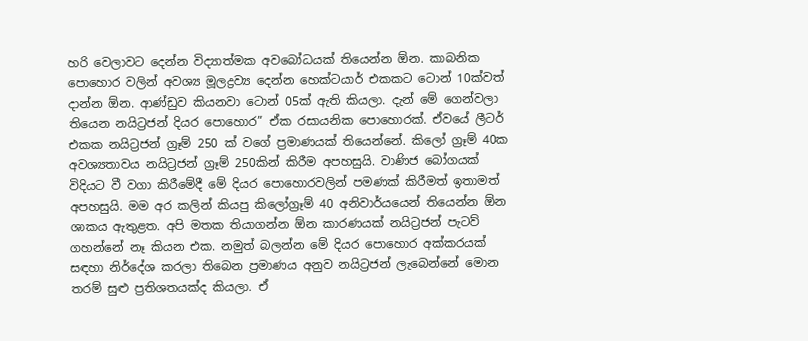හරි වෙලාවට දෙන්න විද්‍යාත්මක අවබෝධයක් තියෙන්න ඕන. කාබනික පොහොර වලින් අවශ්‍ය මූලද්‍රව්‍ය දෙන්න හෙක්ටයාර් එකකට ටොන් 10ක්වත් දාන්න ඕන. ආණ්ඩුව කියනවා ටොන් 05ක් ඇති කියලා. දැන් මේ ගෙන්වලා තියෙන නයිට්‍රජන් දියර පොහොර” ඒක රසායනික පොහොරක්. ඒවයේ ලීටර් එකක නයිට්‍රජන් ග්‍රෑම් 250 ක් වගේ ප්‍රමාණයක් තියෙන්නේ. කිලෝ ග්‍රෑම් 40ක අවශ්‍යතාවය නයිට්‍රජන් ග්‍රෑම් 250කින් කිරීම අපහසුයි. වාණිජ බෝගයක් විදියට වී වගා කිරීමේදී මේ දියර පොහොරවලින් පමණක් කිරීමත් ඉතාමත් අපහසුයි. මම අර කලින් කියපු කිලෝග්‍රෑම් 40 අනිවාර්යයෙන් තියෙන්න ඕන ශාකය ඇතුළත. අපි මතක තියාගන්න ඕන කාරණයක් නයිට්‍රජන් පැටව් ගහන්නේ නෑ කියන එක. නමුත් බලන්න මේ දියර පොහොර අක්කරයක් සඳහා නිර්දේශ කරලා තිබෙන ප්‍රමාණය අනුව නයිට්‍රජන් ලැබෙන්නේ මොන තරම් සුළු ප්‍රතිශතයක්ද කියලා. ඒ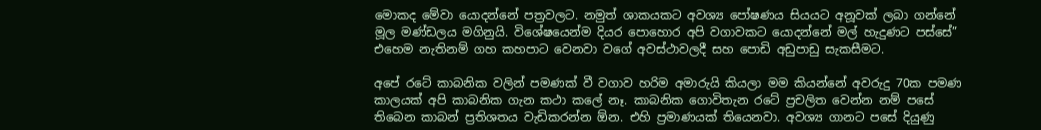මොකද මේවා යොදන්නේ පත්‍රවලට. නමුත් ශාකයකට අවශ්‍ය පෝෂණය සියයට අනූවක් ලබා ගන්නේ මූල මණ්ඩලය මගිනුයි. විශේෂයෙන්ම දියර පොහොර අපි වගාවකට යොදන්නේ මල් හැදුණට පස්සේ” එහෙම නැතිනම් ගහ කහපාට වෙනවා වගේ අවස්ථාවලදී සහ පොඩි අඩුපාඩු සැකසීමට.

අපේ රටේ කාබනික වලින් පමණක් වී වගාව හරිම අමාරුයි කියලා මම කියන්නේ අවරුදු 70ක පමණ කාලයක් අපි කාබනික ගැන කථා කලේ නෑ. කාබනික ගොවිතැන රටේ ප්‍රචලිත වෙන්න නම් පසේ තිබෙන කාබන් ප්‍රතිශතය වැඩිකරන්න ඕන. එහි ප්‍රමාණයක් තියෙනවා. අවශ්‍ය ගානට පසේ දියුණු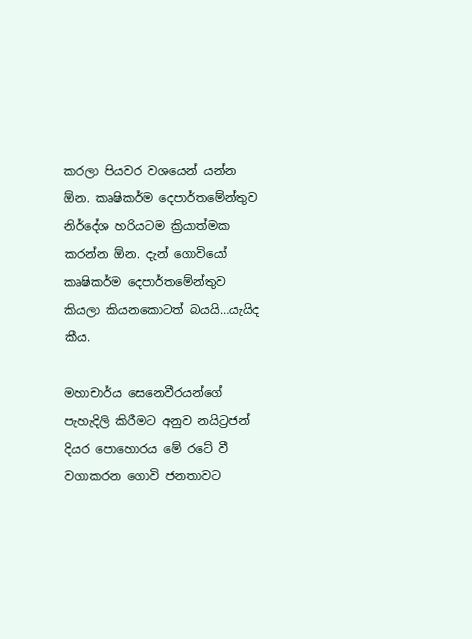කරලා පියවර වශයෙන් යන්න ඕන. කෘෂිකර්ම දෙපාර්තමේන්තුව නිර්දේශ හරියටම ක්‍රියාත්මක කරන්න ඕන. දැන් ගොවියෝ කෘෂිකර්ම දෙපාර්තමේන්තුව කියලා කියනකොටත් බයයි…යැයිද කීය.

මහාචාර්ය සෙනෙවීරයන්ගේ පැහැදිලි කිරීමට අනුව නයිට්‍රජන් දියර පොහොරය මේ රටේ වී වගාකරන ගොවි ජනතාවට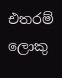එතරම් ලොකු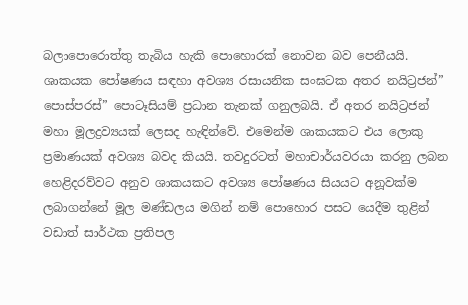බලාපොරොත්තු තැබිය හැකි පොහොරක් නොවන බව පෙනීයයි. ශාකයක පෝෂණය සඳහා අවශ්‍ය රසායනික සංඝටක අතර නයිට්‍රජන්” පොස්පරස්” පොටෑසියම් ප්‍රධාන තැනක් ගනුලබයි. ඒ අතර නයිට්‍රජන් මහා මූලද්‍රව්‍යයක් ලෙසද හැඳින්වේ. එමෙන්ම ශාකයකට එය ලොකු ප්‍රමාණයක් අවශ්‍ය බවද කියයි. තවදුරටත් මහාචාර්යවරයා කරනු ලබන හෙළිදරව්වට අනුව ශාකයකට අවශ්‍ය පෝෂණය සියයට අනූවක්ම ලබාගන්නේ මූල මණ්ඩලය මගින් නම් පොහොර පසට යෙදීම තුළින් වඩාත් සාර්ථක ප්‍රතිපල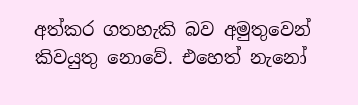අත්කර ගතහැකි බව අමුතුවෙන් කිවයුතු නොවේ. එහෙත් නැනෝ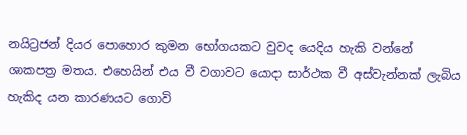නයිට්‍රජන් දියර පොහොර කුමන භෝගයකට වුවද යෙදිය හැකි වන්නේ ශාකපත්‍ර මතය. එහෙයින් එය වී වගාවට යොදා සාර්ථක වී අස්වැන්නක් ලැබිය හැකිද යන කාරණයට ගොවි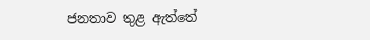ජනතාව තුළ ඇත්තේ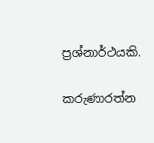ප්‍රශ්නාර්ථයකි.

කරුණාරත්න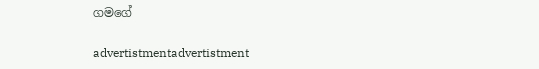ගමගේ

advertistmentadvertistment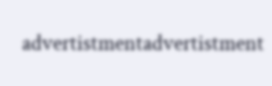advertistmentadvertistment